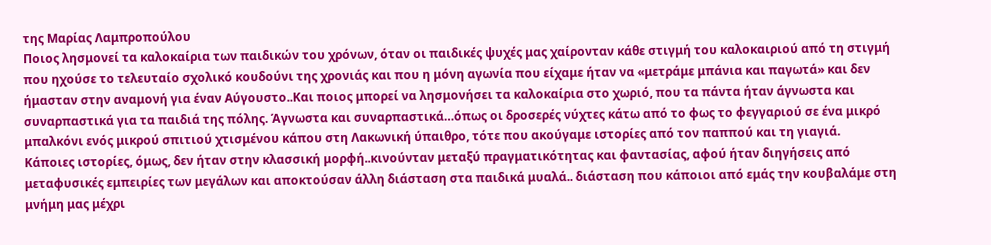της Μαρίας Λαμπροπούλου
Ποιος λησμονεί τα καλοκαίρια των παιδικών του χρόνων, όταν οι παιδικές ψυχές μας χαίρονταν κάθε στιγμή του καλοκαιριού από τη στιγμή που ηχούσε το τελευταίο σχολικό κουδούνι της χρονιάς και που η μόνη αγωνία που είχαμε ήταν να «μετράμε μπάνια και παγωτά» και δεν ήμασταν στην αναμονή για έναν Αύγουστο..Και ποιος μπορεί να λησμονήσει τα καλοκαίρια στο χωριό, που τα πάντα ήταν άγνωστα και συναρπαστικά για τα παιδιά της πόλης. Άγνωστα και συναρπαστικά…όπως οι δροσερές νύχτες κάτω από το φως το φεγγαριού σε ένα μικρό μπαλκόνι ενός μικρού σπιτιού χτισμένου κάπου στη Λακωνική ύπαιθρο, τότε που ακούγαμε ιστορίες από τον παππού και τη γιαγιά.
Κάποιες ιστορίες, όμως, δεν ήταν στην κλασσική μορφή..κινούνταν μεταξύ πραγματικότητας και φαντασίας, αφού ήταν διηγήσεις από μεταφυσικές εμπειρίες των μεγάλων και αποκτούσαν άλλη διάσταση στα παιδικά μυαλά.. διάσταση που κάποιοι από εμάς την κουβαλάμε στη μνήμη μας μέχρι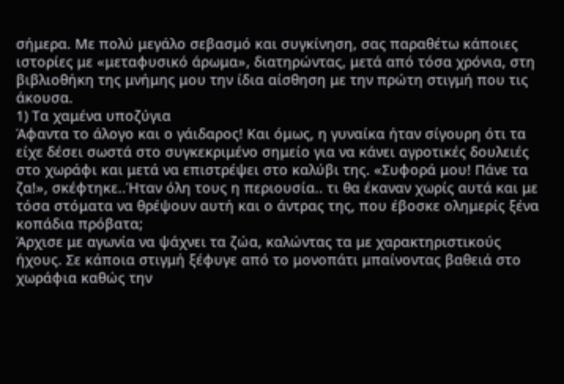σήμερα. Με πολύ μεγάλο σεβασμό και συγκίνηση, σας παραθέτω κάποιες ιστορίες με «μεταφυσικό άρωμα», διατηρώντας, μετά από τόσα χρόνια, στη βιβλιοθήκη της μνήμης μου την ίδια αίσθηση με την πρώτη στιγμή που τις άκουσα.
1) Τα χαμένα υποζύγια
Άφαντα το άλογο και ο γάιδαρος! Και όμως, η γυναίκα ήταν σίγουρη ότι τα είχε δέσει σωστά στο συγκεκριμένο σημείο για να κάνει αγροτικές δουλειές στο χωράφι και μετά να επιστρέψει στο καλύβι της. «Συφορά μου! Πάνε τα ζα!», σκέφτηκε..Ήταν όλη τους η περιουσία.. τι θα έκαναν χωρίς αυτά και με τόσα στόματα να θρέψουν αυτή και ο άντρας της, που έβοσκε ολημερίς ξένα κοπάδια πρόβατα;
Άρχισε με αγωνία να ψάχνει τα ζώα, καλώντας τα με χαρακτηριστικούς ήχους. Σε κάποια στιγμή ξέφυγε από το μονοπάτι μπαίνοντας βαθειά στο χωράφια καθώς την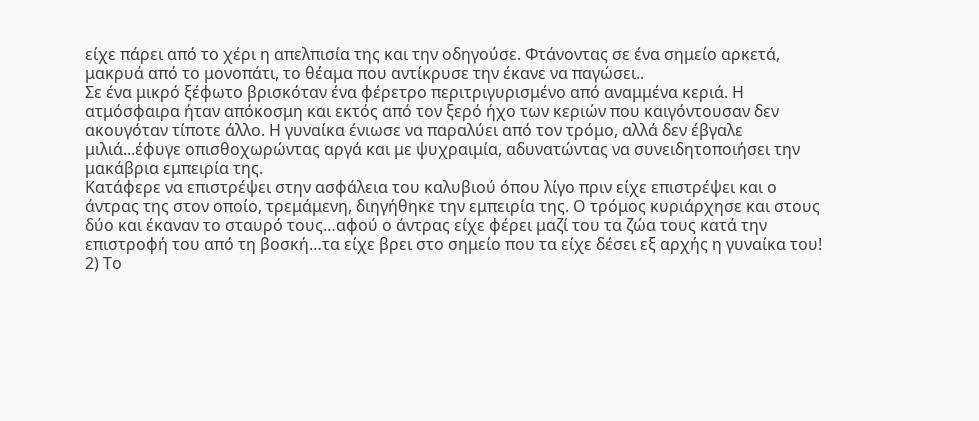είχε πάρει από το χέρι η απελπισία της και την οδηγούσε. Φτάνοντας σε ένα σημείο αρκετά, μακρυά από το μονοπάτι, το θέαμα που αντίκρυσε την έκανε να παγώσει..
Σε ένα μικρό ξέφωτο βρισκόταν ένα φέρετρο περιτριγυρισμένο από αναμμένα κεριά. Η ατμόσφαιρα ήταν απόκοσμη και εκτός από τον ξερό ήχο των κεριών που καιγόντουσαν δεν ακουγόταν τίποτε άλλο. Η γυναίκα ένιωσε να παραλύει από τον τρόμο, αλλά δεν έβγαλε μιλιά...έφυγε οπισθοχωρώντας αργά και με ψυχραιμία, αδυνατώντας να συνειδητοποιήσει την μακάβρια εμπειρία της.
Κατάφερε να επιστρέψει στην ασφάλεια του καλυβιού όπου λίγο πριν είχε επιστρέψει και ο άντρας της στον οποίο, τρεμάμενη, διηγήθηκε την εμπειρία της. Ο τρόμος κυριάρχησε και στους δύο και έκαναν το σταυρό τους…αφού ο άντρας είχε φέρει μαζί του τα ζώα τους κατά την επιστροφή του από τη βοσκή…τα είχε βρει στο σημείο που τα είχε δέσει εξ αρχής η γυναίκα του!
2) Το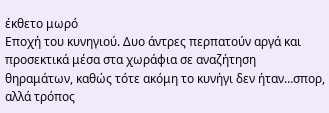έκθετο μωρό
Εποχή του κυνηγιού. Δυο άντρες περπατούν αργά και προσεκτικά μέσα στα χωράφια σε αναζήτηση θηραμάτων, καθώς τότε ακόμη το κυνήγι δεν ήταν…σπορ, αλλά τρόπος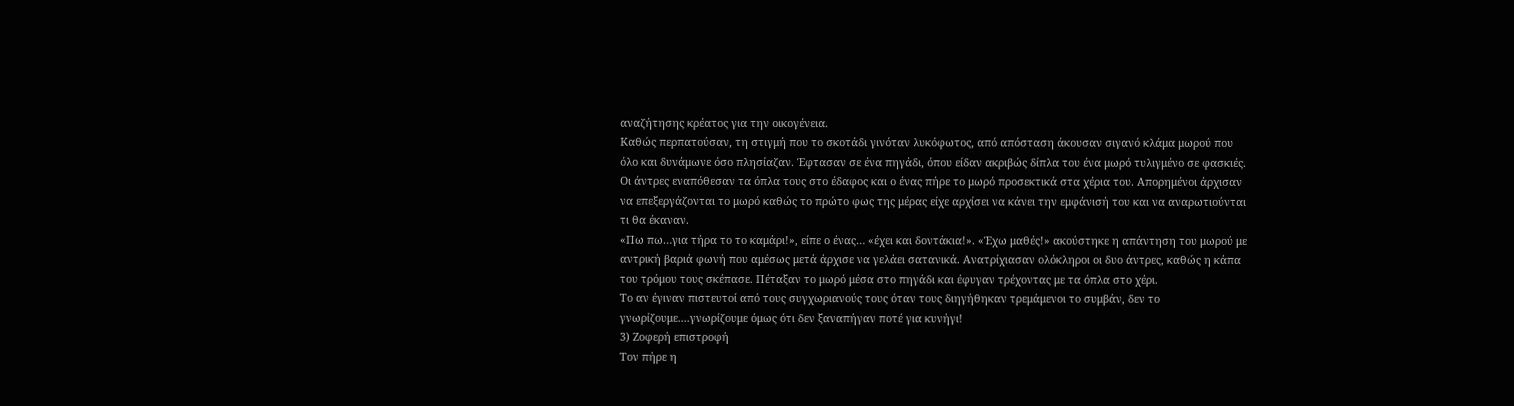αναζήτησης κρέατος για την οικογένεια.
Καθώς περπατούσαν, τη στιγμή που το σκοτάδι γινόταν λυκόφωτος, από απόσταση άκουσαν σιγανό κλάμα μωρού που όλο και δυνάμωνε όσο πλησίαζαν. Έφτασαν σε ένα πηγάδι, όπου είδαν ακριβώς δίπλα του ένα μωρό τυλιγμένο σε φασκιές. Οι άντρες εναπόθεσαν τα όπλα τους στο έδαφος και ο ένας πήρε το μωρό προσεκτικά στα χέρια του. Απορημένοι άρχισαν να επεξεργάζονται το μωρό καθώς το πρώτο φως της μέρας είχε αρχίσει να κάνει την εμφάνισή του και να αναρωτιούνται τι θα έκαναν.
«Πω πω…για τήρα το το καμάρι!», είπε ο ένας… «έχει και δοντάκια!». «Έχω μαθές!» ακούστηκε η απάντηση του μωρού με αντρική βαριά φωνή που αμέσως μετά άρχισε να γελάει σατανικά. Ανατρίχιασαν ολόκληροι οι δυο άντρες, καθώς η κάπα του τρόμου τους σκέπασε. Πέταξαν το μωρό μέσα στο πηγάδι και έφυγαν τρέχοντας με τα όπλα στο χέρι.
Το αν έγιναν πιστευτοί από τους συγχωριανούς τους όταν τους διηγήθηκαν τρεμάμενοι το συμβάν, δεν το γνωρίζουμε....γνωρίζουμε όμως ότι δεν ξαναπήγαν ποτέ για κυνήγι!
3) Ζοφερή επιστροφή
Τον πήρε η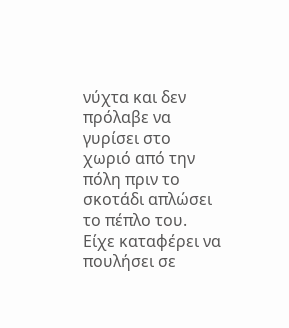νύχτα και δεν πρόλαβε να γυρίσει στο χωριό από την πόλη πριν το σκοτάδι απλώσει το πέπλο του. Είχε καταφέρει να πουλήσει σε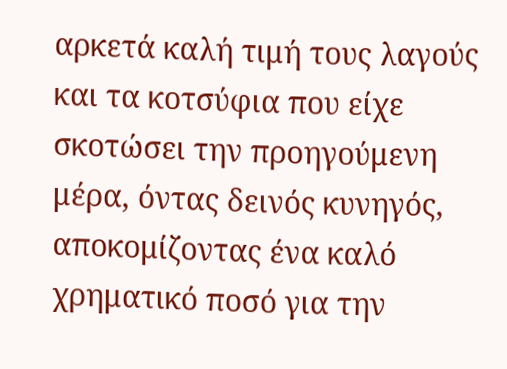αρκετά καλή τιμή τους λαγούς και τα κοτσύφια που είχε σκοτώσει την προηγούμενη μέρα, όντας δεινός κυνηγός, αποκομίζοντας ένα καλό χρηματικό ποσό για την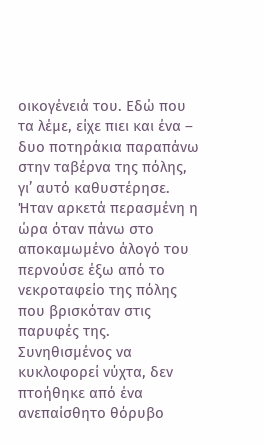οικογένειά του. Εδώ που τα λέμε, είχε πιει και ένα – δυο ποτηράκια παραπάνω στην ταβέρνα της πόλης, γι’ αυτό καθυστέρησε.
Ήταν αρκετά περασμένη η ώρα όταν πάνω στο αποκαμωμένο άλογό του περνούσε έξω από το νεκροταφείο της πόλης που βρισκόταν στις παρυφές της. Συνηθισμένος να κυκλοφορεί νύχτα, δεν πτοήθηκε από ένα ανεπαίσθητο θόρυβο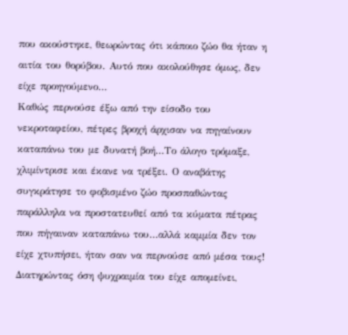που ακούστηκε, θεωρώντας ότι κάποιο ζώο θα ήταν η αιτία του θορύβου. Αυτό που ακολούθησε όμως, δεν είχε προηγούμενο…
Καθώς περνούσε έξω από την είσοδο του νεκροταφείου, πέτρες βροχή άρχισαν να πηγαίνουν καταπάνω του με δυνατή βοή…Το άλογο τρόμαξε, χλιμίντρισε και έκανε να τρέξει. Ο αναβάτης συγκράτησε το φοβισμένο ζώο προσπαθώντας παράλληλα να προστατευθεί από τα κύματα πέτρας που πήγαιναν καταπάνω του…αλλά καμμία δεν τον είχε χτυπήσει, ήταν σαν να περνούσε από μέσα τους!
Διατηρώντας όση ψυχραιμία του είχε απομείνει,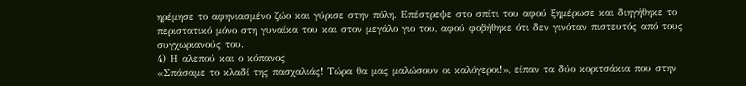ηρέμησε το αφηνιασμένο ζώο και γύρισε στην πόλη. Επέστρεψε στο σπίτι του αφού ξημέρωσε και διηγήθηκε το περιστατικό μόνο στη γυναίκα του και στον μεγάλο γιο του, αφού φοβήθηκε ότι δεν γινόταν πιστευτός από τους συγχωριανούς του.
4) Η αλεπού και ο κόπανος
«Σπάσαμε το κλαδί της πασχαλιάς! Τώρα θα μας μαλώσουν οι καλόγεροι!», είπαν τα δύο κοριτσάκια που στην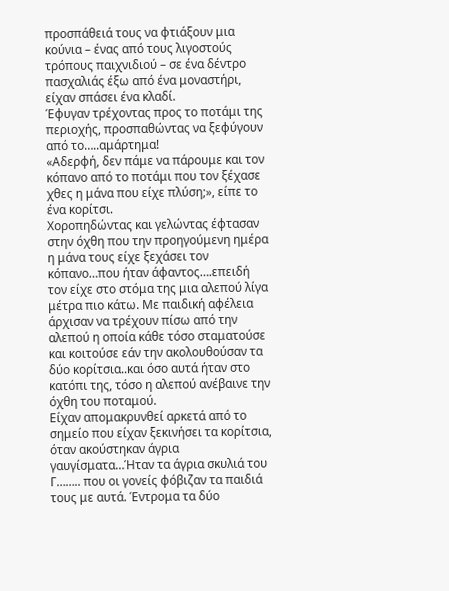προσπάθειά τους να φτιάξουν μια κούνια – ένας από τους λιγοστούς τρόπους παιχνιδιού – σε ένα δέντρο πασχαλιάς έξω από ένα μοναστήρι, είχαν σπάσει ένα κλαδί.
Έφυγαν τρέχοντας προς το ποτάμι της περιοχής, προσπαθώντας να ξεφύγουν από το…..αμάρτημα!
«Αδερφή, δεν πάμε να πάρουμε και τον κόπανο από το ποτάμι που τον ξέχασε χθες η μάνα που είχε πλύση;», είπε το ένα κορίτσι.
Χοροπηδώντας και γελώντας έφτασαν στην όχθη που την προηγούμενη ημέρα η μάνα τους είχε ξεχάσει τον κόπανο…που ήταν άφαντος….επειδή τον είχε στο στόμα της μια αλεπού λίγα μέτρα πιο κάτω. Με παιδική αφέλεια άρχισαν να τρέχουν πίσω από την αλεπού η οποία κάθε τόσο σταματούσε και κοιτούσε εάν την ακολουθούσαν τα δύο κορίτσια..και όσο αυτά ήταν στο κατόπι της, τόσο η αλεπού ανέβαινε την όχθη του ποταμού.
Είχαν απομακρυνθεί αρκετά από το σημείο που είχαν ξεκινήσει τα κορίτσια, όταν ακούστηκαν άγρια γαυγίσματα…Ήταν τα άγρια σκυλιά του Γ…….. που οι γονείς φόβιζαν τα παιδιά τους με αυτά. Έντρομα τα δύο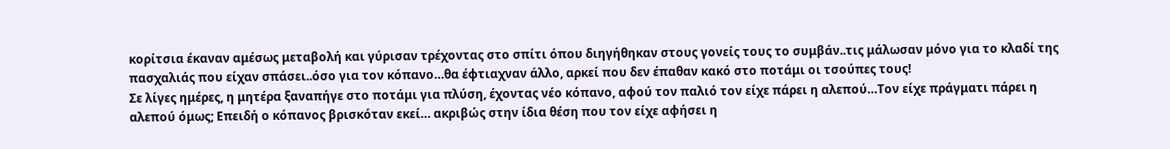κορίτσια έκαναν αμέσως μεταβολή και γύρισαν τρέχοντας στο σπίτι όπου διηγήθηκαν στους γονείς τους το συμβάν..τις μάλωσαν μόνο για το κλαδί της πασχαλιάς που είχαν σπάσει..όσο για τον κόπανο…θα έφτιαχναν άλλο, αρκεί που δεν έπαθαν κακό στο ποτάμι οι τσούπες τους!
Σε λίγες ημέρες, η μητέρα ξαναπήγε στο ποτάμι για πλύση, έχοντας νέο κόπανο, αφού τον παλιό τον είχε πάρει η αλεπού…Τον είχε πράγματι πάρει η αλεπού όμως; Επειδή ο κόπανος βρισκόταν εκεί… ακριβώς στην ίδια θέση που τον είχε αφήσει η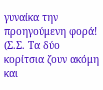γυναίκα την προηγούμενη φορά!
(Σ.Σ. Τα δύο κορίτσια ζουν ακόμη και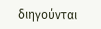διηγούνται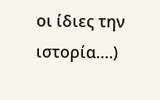οι ίδιες την ιστορία….)